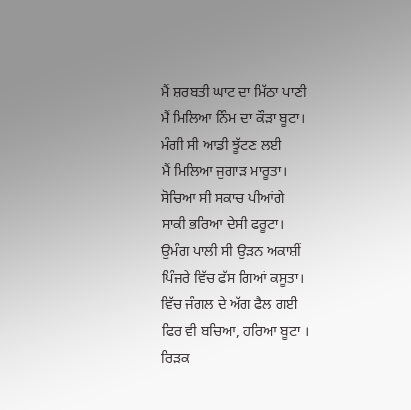ਮੈਂ ਸ਼ਰਬਤੀ ਘਾਟ ਦਾ ਮਿੱਠਾ ਪਾਣੀ
ਮੈਂ ਮਿਲਿਆ ਨਿੰਮ ਦਾ ਕੌੜਾ ਬੂਟਾ।
ਮੰਗੀ ਸੀ ਆਡੀ ਝੂੱਟਣ ਲਈ
ਮੈਂ ਮਿਲਿਆ ਜੁਗਾੜ ਮਾਰੂਤਾ।
ਸੋਚਿਆ ਸੀ ਸਕਾਚ ਪੀਆਂਗੇ
ਸਾਕੀ ਭਰਿਆ ਦੇਸੀ ਫਰੂਟਾ।
ਉਮੰਗ ਪਾਲੀ ਸੀ ਉੜਨ ਅਕਾਸ਼ੀਂ
ਪਿੰਜਰੇ ਵਿੱਚ ਫੱਸ ਗਿਆਂ ਕਸੂਤਾ।
ਵਿੱਚ ਜੰਗਲ ਦੇ ਅੱਗ ਫੈਲ ਗਈ
ਫਿਰ ਵੀ ਬਚਿਆ, ਹਰਿਆ ਬੂਟਾ ।
ਰਿੜਕ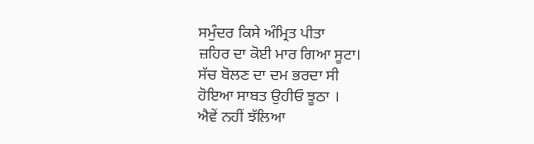ਸਮੁੰਦਰ ਕਿਸੇ ਅੰਮ੍ਰਿਤ ਪੀਤਾ
ਜ਼ਹਿਰ ਦਾ ਕੋਈ ਮਾਰ ਗਿਆ ਸੂਟਾ।
ਸੱਚ ਬੋਲਣ ਦਾ ਦਮ ਭਰਦਾ ਸੀ
ਹੋਇਆ ਸਾਬਤ ਉਹੀਓ ਝੂਠਾ ।
ਐਵੇਂ ਨਹੀਂ ਝੱਲਿਆ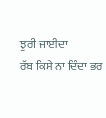ਝੁਰੀ ਜਾਈਦਾ
ਰੱਬ ਕਿਸੇ ਨਾ ਦਿੰਦਾ ਭਰ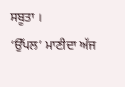ਸਬੂਤਾ ।
‘ਉੱਪਲ’ ਮਾਣੀਦਾ ਅੱਜ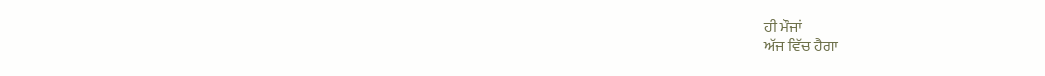ਹੀ ਮੌਜਾਂ
ਅੱਜ ਵਿੱਚ ਹੈਗਾ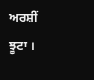ਅਰਸ਼ੀਂ ਝੂਟਾ ।